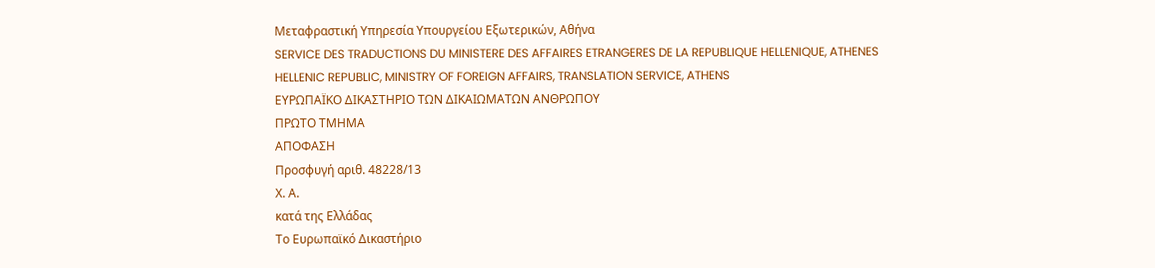Μεταφραστική Υπηρεσία Υπουργείου Εξωτερικών, Αθήνα
SERVICE DES TRADUCTIONS DU MINISTERE DES AFFAIRES ETRANGERES DE LA REPUBLIQUE HELLENIQUE, ATHENES
HELLENIC REPUBLIC, MINISTRY OF FOREIGN AFFAIRS, TRANSLATION SERVICE, ATHENS
ΕΥΡΩΠΑΪΚΟ ΔΙΚΑΣΤΗΡΙΟ ΤΩΝ ΔΙΚΑΙΩΜΑΤΩΝ ΑΝΘΡΩΠΟΥ
ΠΡΩΤΟ ΤΜΗΜΑ
ΑΠΟΦΑΣΗ
Προσφυγή αριθ. 48228/13
Χ. Α.
κατά της Ελλάδας
Το Ευρωπαϊκό Δικαστήριο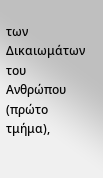των Δικαιωμάτων του Ανθρώπου (πρώτο τμήμα),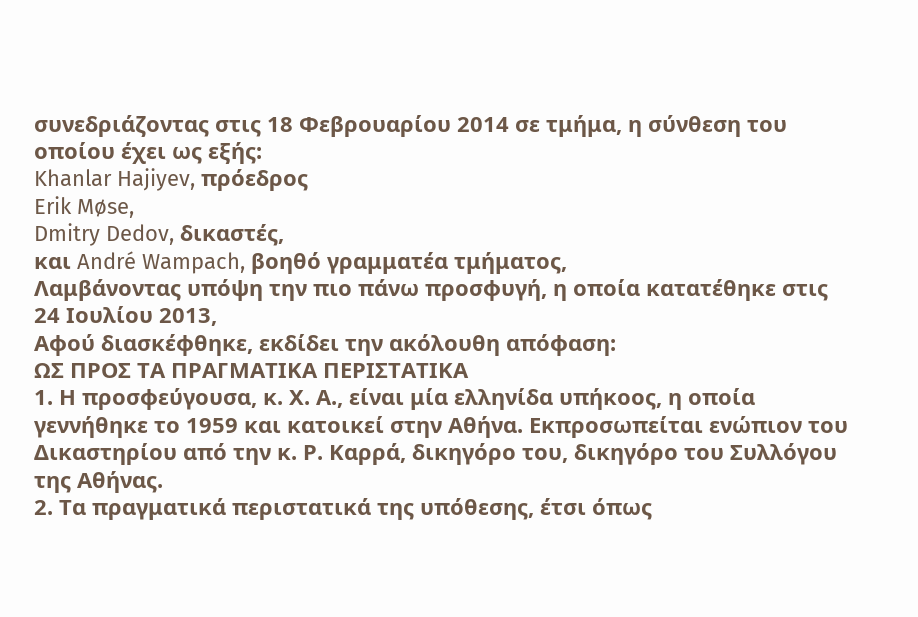συνεδριάζοντας στις 18 Φεβρουαρίου 2014 σε τμήμα, η σύνθεση του οποίου έχει ως εξής:
Khanlar Hajiyev, πρόεδρος
Erik Møse,
Dmitry Dedov, δικαστές,
και André Wampach, βοηθό γραμματέα τμήματος,
Λαμβάνοντας υπόψη την πιο πάνω προσφυγή, η οποία κατατέθηκε στις 24 Ιουλίου 2013,
Αφού διασκέφθηκε, εκδίδει την ακόλουθη απόφαση:
ΩΣ ΠΡΟΣ ΤΑ ΠΡΑΓΜΑΤΙΚΑ ΠΕΡΙΣΤΑΤΙΚΑ
1. Η προσφεύγουσα, κ. Χ. Α., είναι μία ελληνίδα υπήκοος, η οποία γεννήθηκε το 1959 και κατοικεί στην Αθήνα. Εκπροσωπείται ενώπιον του Δικαστηρίου από την κ. Ρ. Καρρά, δικηγόρο του, δικηγόρο του Συλλόγου της Αθήνας.
2. Τα πραγματικά περιστατικά της υπόθεσης, έτσι όπως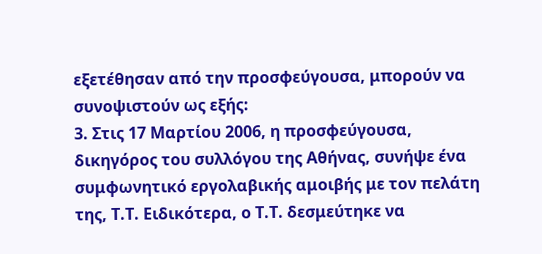εξετέθησαν από την προσφεύγουσα, μπορούν να συνοψιστούν ως εξής:
3. Στις 17 Μαρτίου 2006, η προσφεύγουσα, δικηγόρος του συλλόγου της Αθήνας, συνήψε ένα συμφωνητικό εργολαβικής αμοιβής με τον πελάτη της, Τ.Τ. Ειδικότερα, ο Τ.Τ. δεσμεύτηκε να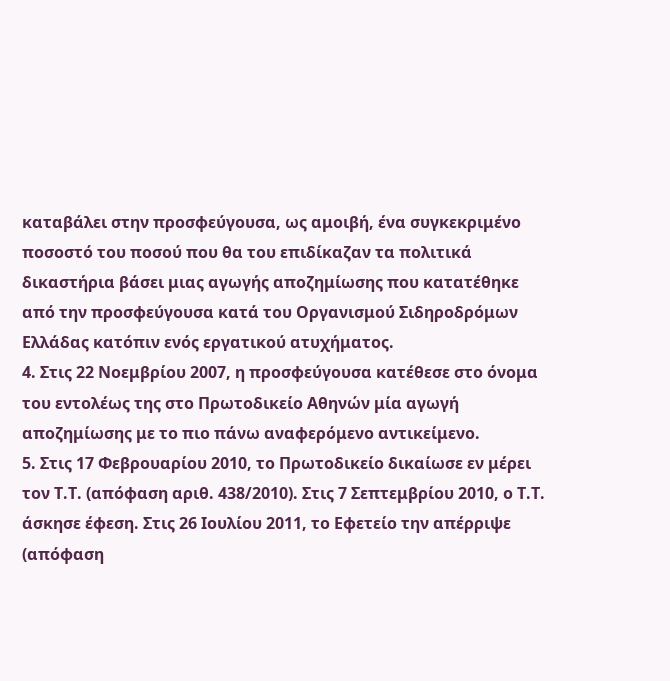καταβάλει στην προσφεύγουσα, ως αμοιβή, ένα συγκεκριμένο ποσοστό του ποσού που θα του επιδίκαζαν τα πολιτικά δικαστήρια βάσει μιας αγωγής αποζημίωσης που κατατέθηκε από την προσφεύγουσα κατά του Οργανισμού Σιδηροδρόμων Ελλάδας κατόπιν ενός εργατικού ατυχήματος.
4. Στις 22 Νοεμβρίου 2007, η προσφεύγουσα κατέθεσε στο όνομα του εντολέως της στο Πρωτοδικείο Αθηνών μία αγωγή αποζημίωσης με το πιο πάνω αναφερόμενο αντικείμενο.
5. Στις 17 Φεβρουαρίου 2010, το Πρωτοδικείο δικαίωσε εν μέρει τον Τ.Τ. (απόφαση αριθ. 438/2010). Στις 7 Σεπτεμβρίου 2010, ο Τ.Τ. άσκησε έφεση. Στις 26 Ιουλίου 2011, το Εφετείο την απέρριψε (απόφαση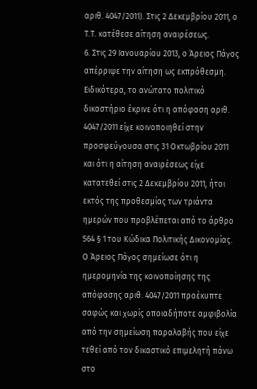αριθ. 4047/2011). Στις 2 Δεκεμβρίου 2011, ο Τ.Τ. κατέθεσε αίτηση αναιρέσεως.
6. Στις 29 Ιανουαρίου 2013, ο Άρειος Πάγος απέρριψε την αίτηση ως εκπρόθεσμη. Ειδικότερα, το ανώτατο πολιτικό δικαστήριο έκρινε ότι η απόφαση αριθ. 4047/2011 είχε κοινοποιηθεί στην προσφεύγουσα στις 31 Οκτωβρίου 2011 και ότι η αίτηση αναιρέσεως είχε κατατεθεί στις 2 Δεκεμβρίου 2011, ήτοι εκτός της προθεσμίας των τριάντα ημερών που προβλέπεται από το άρθρο 564 § 1 του Κώδικα Πολιτικής Δικονομίας. Ο Άρειος Πάγος σημείωσε ότι η ημερομηνία της κοινοποίησης της απόφασης αριθ. 4047/2011 προέκυπτε σαφώς και χωρίς οποιαδήποτε αμφιβολία από την σημείωση παραλαβής που είχε τεθεί από τον δικαστικό επιμελητή πάνω στο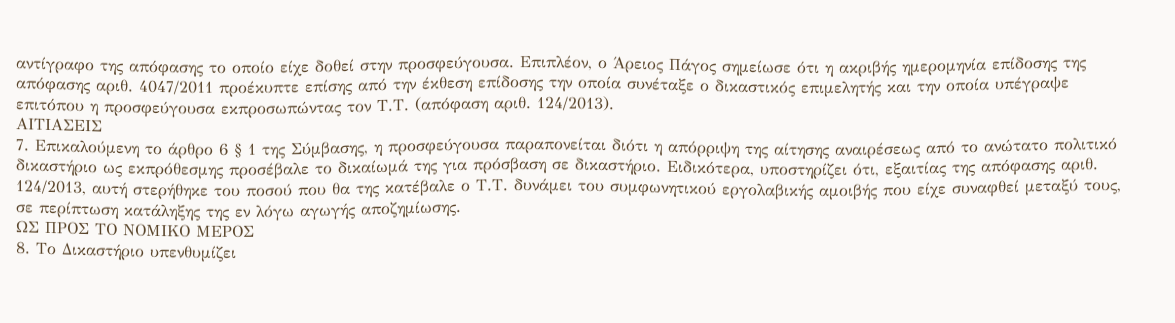αντίγραφο της απόφασης το οποίο είχε δοθεί στην προσφεύγουσα. Επιπλέον, ο Άρειος Πάγος σημείωσε ότι η ακριβής ημερομηνία επίδοσης της απόφασης αριθ. 4047/2011 προέκυπτε επίσης από την έκθεση επίδοσης την οποία συνέταξε ο δικαστικός επιμελητής και την οποία υπέγραψε επιτόπου η προσφεύγουσα εκπροσωπώντας τον Τ.Τ. (απόφαση αριθ. 124/2013).
ΑΙΤΙΑΣΕΙΣ
7. Επικαλούμενη το άρθρο 6 § 1 της Σύμβασης, η προσφεύγουσα παραπονείται διότι η απόρριψη της αίτησης αναιρέσεως από το ανώτατο πολιτικό δικαστήριο ως εκπρόθεσμης προσέβαλε το δικαίωμά της για πρόσβαση σε δικαστήριο. Ειδικότερα, υποστηρίζει ότι, εξαιτίας της απόφασης αριθ. 124/2013, αυτή στερήθηκε του ποσού που θα της κατέβαλε ο Τ.Τ. δυνάμει του συμφωνητικού εργολαβικής αμοιβής που είχε συναφθεί μεταξύ τους, σε περίπτωση κατάληξης της εν λόγω αγωγής αποζημίωσης.
ΩΣ ΠΡΟΣ ΤΟ ΝΟΜΙΚΟ ΜΕΡΟΣ
8. Το Δικαστήριο υπενθυμίζει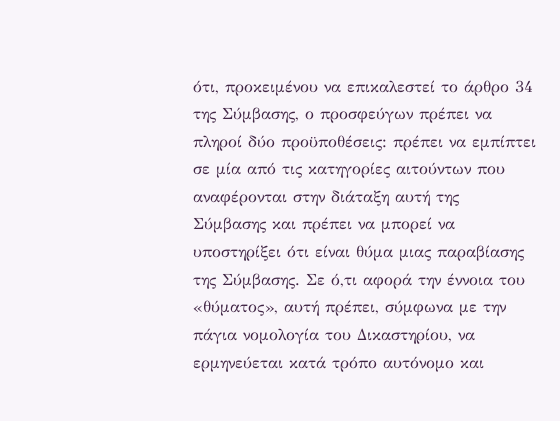ότι, προκειμένου να επικαλεστεί το άρθρο 34 της Σύμβασης, ο προσφεύγων πρέπει να πληροί δύο προϋποθέσεις: πρέπει να εμπίπτει σε μία από τις κατηγορίες αιτούντων που αναφέρονται στην διάταξη αυτή της Σύμβασης και πρέπει να μπορεί να υποστηρίξει ότι είναι θύμα μιας παραβίασης της Σύμβασης. Σε ό,τι αφορά την έννοια του «θύματος», αυτή πρέπει, σύμφωνα με την πάγια νομολογία του Δικαστηρίου, να ερμηνεύεται κατά τρόπο αυτόνομο και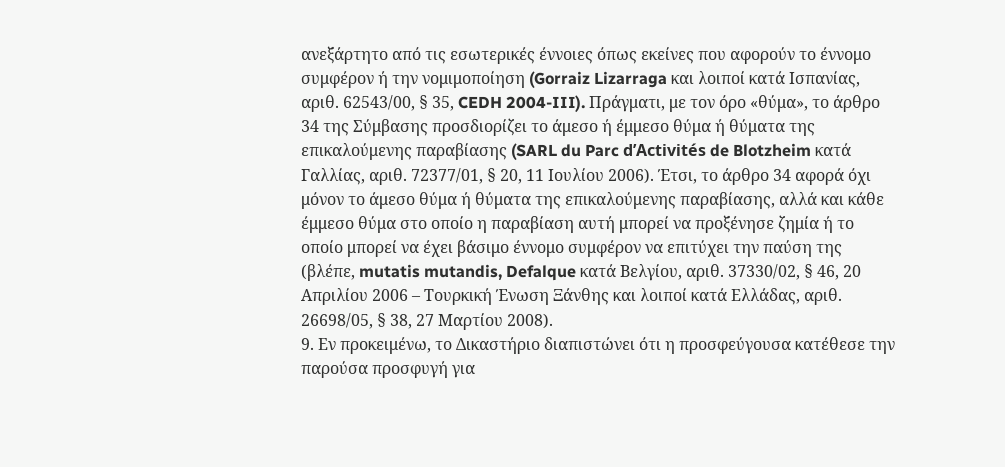ανεξάρτητο από τις εσωτερικές έννοιες όπως εκείνες που αφορούν το έννομο συμφέρον ή την νομιμοποίηση (Gorraiz Lizarraga και λοιποί κατά Ισπανίας, αριθ. 62543/00, § 35, CEDH 2004-III). Πράγματι, με τον όρο «θύμα», το άρθρο 34 της Σύμβασης προσδιορίζει το άμεσο ή έμμεσο θύμα ή θύματα της επικαλούμενης παραβίασης (SARL du Parc d’Activités de Blotzheim κατά Γαλλίας, αριθ. 72377/01, § 20, 11 Ιουλίου 2006). Έτσι, το άρθρο 34 αφορά όχι μόνον το άμεσο θύμα ή θύματα της επικαλούμενης παραβίασης, αλλά και κάθε έμμεσο θύμα στο οποίο η παραβίαση αυτή μπορεί να προξένησε ζημία ή το οποίο μπορεί να έχει βάσιμο έννομο συμφέρον να επιτύχει την παύση της (βλέπε, mutatis mutandis, Defalque κατά Βελγίου, αριθ. 37330/02, § 46, 20 Απριλίου 2006 – Τουρκική Ένωση Ξάνθης και λοιποί κατά Ελλάδας, αριθ. 26698/05, § 38, 27 Μαρτίου 2008).
9. Εν προκειμένω, το Δικαστήριο διαπιστώνει ότι η προσφεύγουσα κατέθεσε την παρούσα προσφυγή για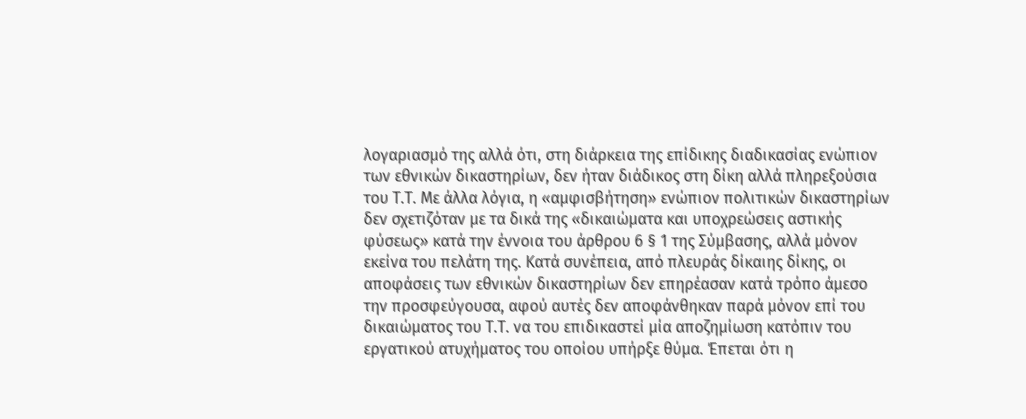λογαριασμό της αλλά ότι, στη διάρκεια της επίδικης διαδικασίας ενώπιον των εθνικών δικαστηρίων, δεν ήταν διάδικος στη δίκη αλλά πληρεξούσια του Τ.Τ. Με άλλα λόγια, η «αμφισβήτηση» ενώπιον πολιτικών δικαστηρίων δεν σχετιζόταν με τα δικά της «δικαιώματα και υποχρεώσεις αστικής φύσεως» κατά την έννοια του άρθρου 6 § 1 της Σύμβασης, αλλά μόνον εκείνα του πελάτη της. Κατά συνέπεια, από πλευράς δίκαιης δίκης, οι αποφάσεις των εθνικών δικαστηρίων δεν επηρέασαν κατά τρόπο άμεσο την προσφεύγουσα, αφού αυτές δεν αποφάνθηκαν παρά μόνον επί του δικαιώματος του Τ.Τ. να του επιδικαστεί μία αποζημίωση κατόπιν του εργατικού ατυχήματος του οποίου υπήρξε θύμα. Έπεται ότι η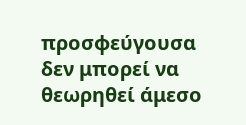προσφεύγουσα δεν μπορεί να θεωρηθεί άμεσο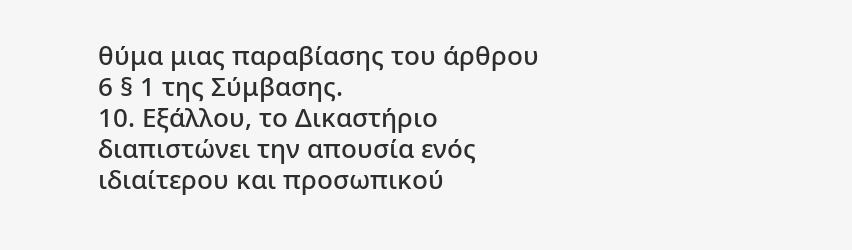θύμα μιας παραβίασης του άρθρου 6 § 1 της Σύμβασης.
10. Εξάλλου, το Δικαστήριο διαπιστώνει την απουσία ενός ιδιαίτερου και προσωπικού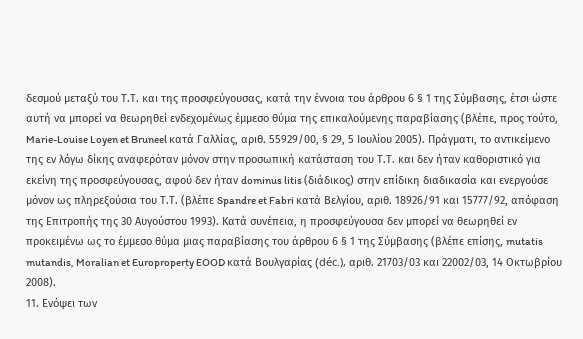δεσμού μεταξύ του Τ.Τ. και της προσφεύγουσας, κατά την έννοια του άρθρου 6 § 1 της Σύμβασης, έτσι ώστε αυτή να μπορεί να θεωρηθεί ενδεχομένως έμμεσο θύμα της επικαλούμενης παραβίασης (βλέπε, προς τούτο, Marie-Louise Loyen et Bruneel κατά Γαλλίας, αριθ. 55929/00, § 29, 5 Ιουλίου 2005). Πράγματι, το αντικείμενο της εν λόγω δίκης αναφερόταν μόνον στην προσωπική κατάσταση του Τ.Τ. και δεν ήταν καθοριστικό για εκείνη της προσφεύγουσας, αφού δεν ήταν dominus litis (διάδικος) στην επίδικη διαδικασία και ενεργούσε μόνον ως πληρεξούσια του Τ.Τ. (βλέπε Spandre et Fabri κατά Βελγίου, αριθ. 18926/91 και 15777/92, απόφαση της Επιτροπής της 30 Αυγούστου 1993). Κατά συνέπεια, η προσφεύγουσα δεν μπορεί να θεωρηθεί εν προκειμένω ως το έμμεσο θύμα μιας παραβίασης του άρθρου 6 § 1 της Σύμβασης (βλέπε επίσης, mutatis mutandis, Moralian et Europroperty EOOD κατά Βουλγαρίας (déc.), αριθ. 21703/03 και 22002/03, 14 Οκτωβρίου 2008).
11. Ενόψει των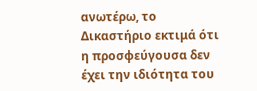ανωτέρω, το Δικαστήριο εκτιμά ότι η προσφεύγουσα δεν έχει την ιδιότητα του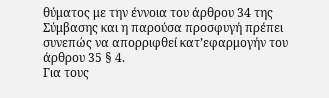θύματος με την έννοια του άρθρου 34 της Σύμβασης και η παρούσα προσφυγή πρέπει συνεπώς να απορριφθεί κατ’εφαρμογήν του άρθρου 35 § 4.
Για τους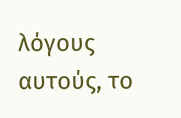λόγους αυτούς, το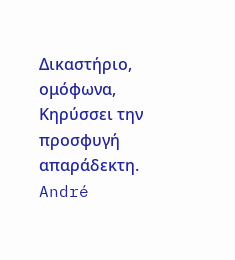Δικαστήριο, ομόφωνα,
Κηρύσσει την προσφυγή απαράδεκτη.
André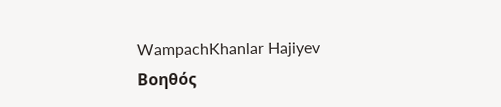WampachKhanlar Hajiyev
Βοηθός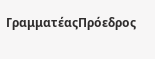ΓραμματέαςΠρόεδρος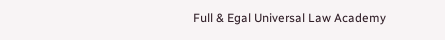Full & Egal Universal Law Academy